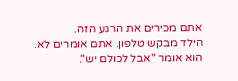אתם מכירים את הרגע הזה.
הילד מבקש טלפון. אתם אומרים לא. הוא אומר "אבל לכולם יש".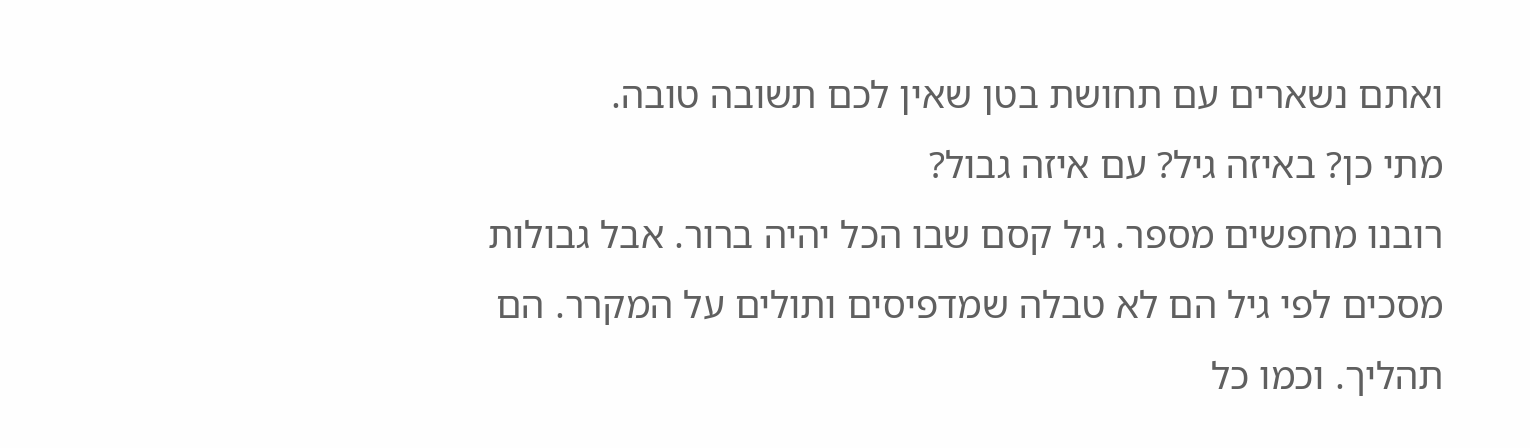ואתם נשארים עם תחושת בטן שאין לכם תשובה טובה.
מתי כן? באיזה גיל? עם איזה גבול?
רובנו מחפשים מספר. גיל קסם שבו הכל יהיה ברור. אבל גבולות מסכים לפי גיל הם לא טבלה שמדפיסים ותולים על המקרר. הם תהליך. וכמו כל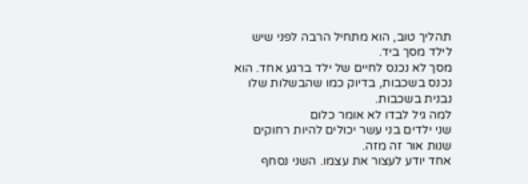תהליך טוב, הוא מתחיל הרבה לפני שיש לילד מסך ביד.
מסך לא נכנס לחיים של ילד ברגע אחד. הוא נכנס בשכבות, בדיוק כמו שהבשלות שלו נבנית בשכבות.
למה גיל לבדו לא אומר כלום
שני ילדים בני עשר יכולים להיות רחוקים שנות אור זה מזה.
אחד יודע לעצור את עצמו. השני נסחף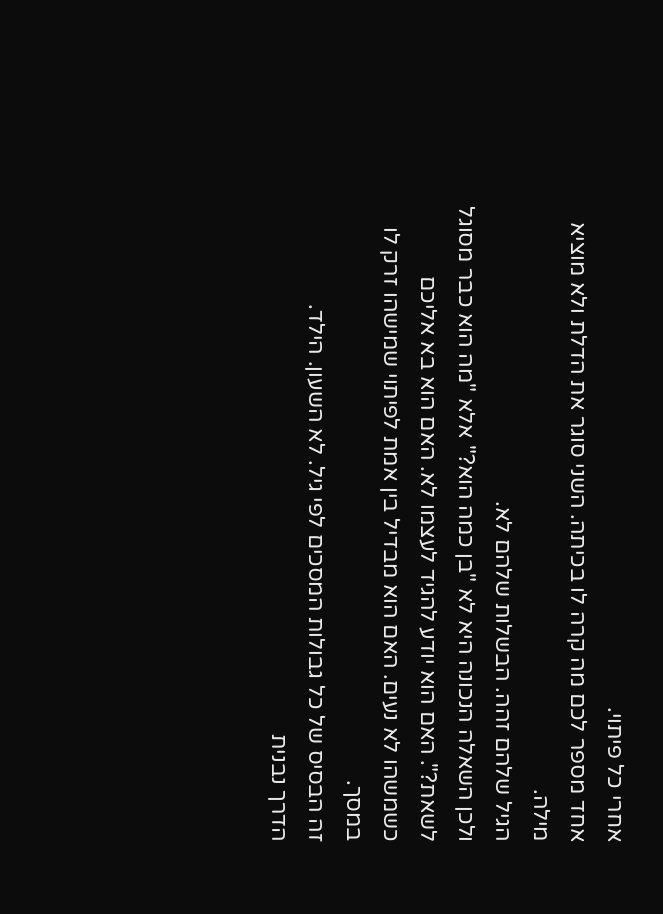אחרי כל פיתוי.
אחד מספר לכם מה קרה לו בכיתה. השני סוגר את הדלת ולא מוציא מילה.
הגיל שלהם זהה. הבשלות שלהם לא.
ולכן השאלה הנכונה היא לא "בן כמה הוא?" אלא "מה הוא כבר מסוגל לשאת?". האם הוא יודע להגיד לעצמו לא. האם הוא בא אליכם כשמשהו לא נעים. האם הוא מבדיל בין אמת לפיתוי שמישהו זרק לו במסך.
זה הבסיס של כל גבולות המסכים לפי גיל. לא השעון. הילד.
הדרך נבנית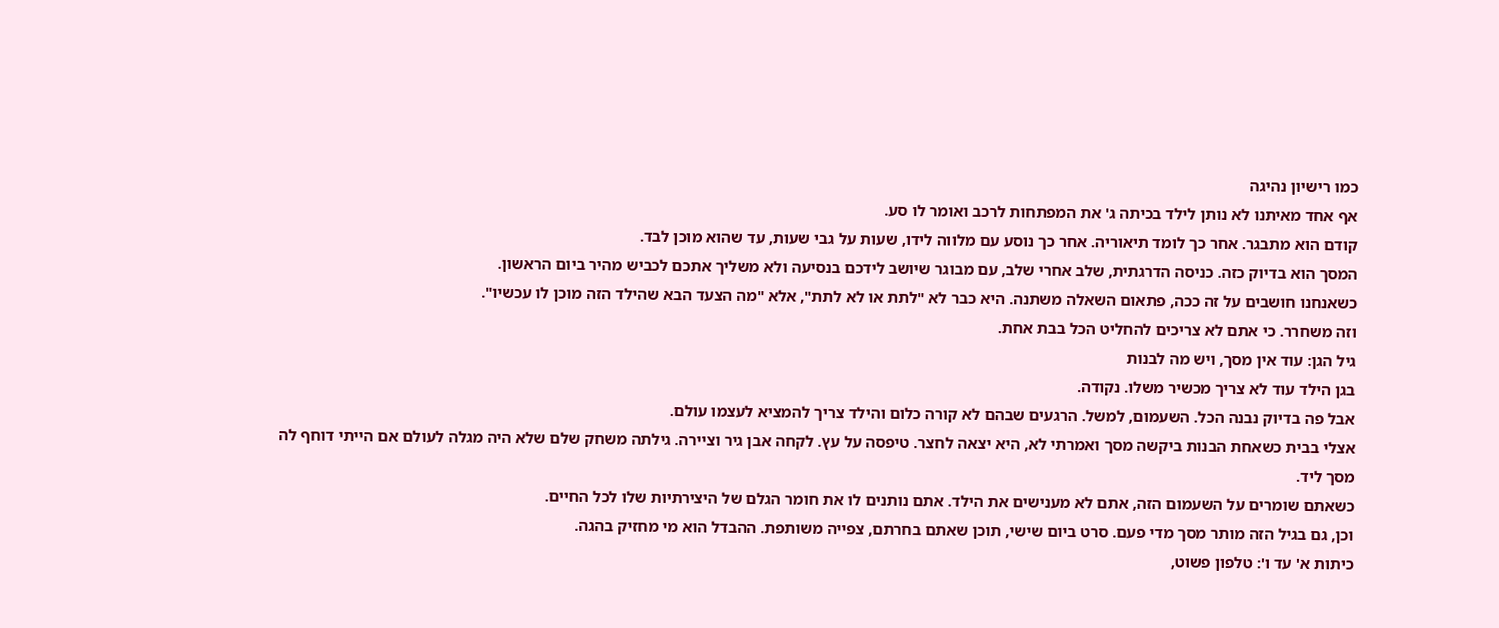כמו רישיון נהיגה
אף אחד מאיתנו לא נותן לילד בכיתה ג' את המפתחות לרכב ואומר לו סע.
קודם הוא מתבגר. אחר כך לומד תיאוריה. אחר כך נוסע עם מלווה לידו, שעות על גבי שעות, עד שהוא מוכן לבד.
המסך הוא בדיוק כזה. כניסה הדרגתית, שלב אחרי שלב, עם מבוגר שיושב לידכם בנסיעה ולא משליך אתכם לכביש מהיר ביום הראשון.
כשאנחנו חושבים על זה ככה, פתאום השאלה משתנה. היא כבר לא "לתת או לא לתת", אלא "מה הצעד הבא שהילד הזה מוכן לו עכשיו".
וזה משחרר. כי אתם לא צריכים להחליט הכל בבת אחת.
גיל הגן: עוד אין מסך, ויש מה לבנות
בגן הילד עוד לא צריך מכשיר משלו. נקודה.
אבל פה בדיוק נבנה הכל. השעמום, למשל. הרגעים שבהם לא קורה כלום והילד צריך להמציא לעצמו עולם.
אצלי בבית כשאחת הבנות ביקשה מסך ואמרתי לא, היא יצאה לחצר. טיפסה על עץ. לקחה אבן גיר וציירה. גילתה משחק שלם שלא היה מגלה לעולם אם הייתי דוחף לה מסך ליד.
כשאתם שומרים על השעמום הזה, אתם לא מענישים את הילד. אתם נותנים לו את חומר הגלם של היצירתיות שלו לכל החיים.
וכן, גם בגיל הזה מותר מסך מדי פעם. סרט ביום שישי, תוכן שאתם בחרתם, צפייה משותפת. ההבדל הוא מי מחזיק בהגה.
כיתות א' עד ו': טלפון פשוט,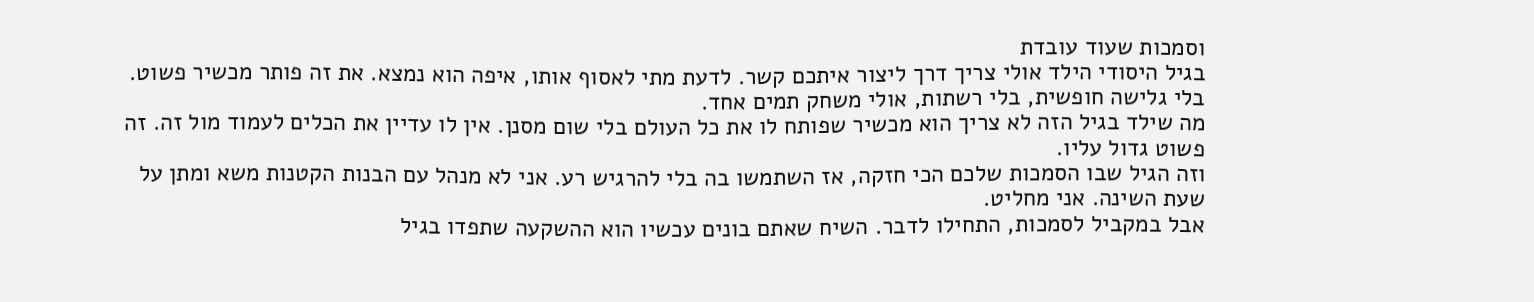וסמכות שעוד עובדת
בגיל היסודי הילד אולי צריך דרך ליצור איתכם קשר. לדעת מתי לאסוף אותו, איפה הוא נמצא. את זה פותר מכשיר פשוט. בלי גלישה חופשית, בלי רשתות, אולי משחק תמים אחד.
מה שילד בגיל הזה לא צריך הוא מכשיר שפותח לו את כל העולם בלי שום מסנן. אין לו עדיין את הכלים לעמוד מול זה. זה פשוט גדול עליו.
וזה הגיל שבו הסמכות שלכם הכי חזקה, אז השתמשו בה בלי להרגיש רע. אני לא מנהל עם הבנות הקטנות משא ומתן על שעת השינה. אני מחליט.
אבל במקביל לסמכות, התחילו לדבר. השיח שאתם בונים עכשיו הוא ההשקעה שתפדו בגיל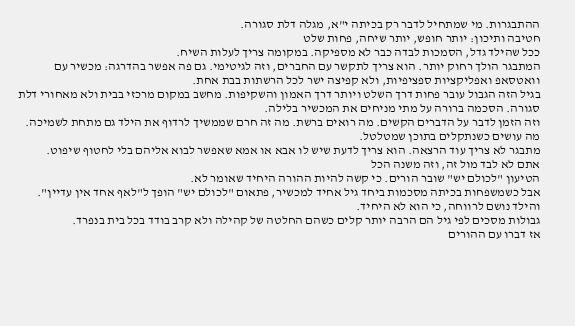ההתבגרות. מי שמתחיל לדבר רק בכיתה י"א, מגלה דלת סגורה.
חטיבה ותיכון: יותר חופש, יותר שיחה, פחות שלט
ככל שהילד גדל, הסמכות לבדה כבר לא מספיקה. במקומה צריך לעלות השיח.
המתבגר הולך רחוק יותר. הוא צריך לתקשר עם החברים, וזה לגיטימי. גם פה אפשר בהדרגה: מכשיר עם וואטסאפ ואפליקציות ספציפיות, ולא קפיצה ישר לכל הרשתות בבת אחת.
בגיל הזה הגבול עובר פחות דרך השלט ויותר דרך האמון והשקיפות. מחשב במקום מרכזי בבית ולא מאחורי דלת סגורה. הסכמה ברורה על מתי מניחים את המכשיר בלילה.
וזה הזמן לדבר על הדברים הקשים. מה רואים ברשת. מה זה חרם שממשיך לרדוף את הילד גם מתחת לשמיכה. מה עושים כשנתקלים בתוכן שמטלטל.
מתבגר לא צריך עוד הרצאה. הוא צריך לדעת שיש לו אבא או אמא שאפשר לבוא אליהם בלי לחטוף שיפוט.
אתם לא לבד מול זה, וזה משנה הכל
הטיעון "לכולם יש" שובר הורים. כי קשה להיות ההורה היחיד שאומר לא.
אבל כשמשפחות בכיתה מסכמות ביחד גיל אחיד למכשיר, פתאום "לכולם יש" הופך ל"לאף אחד אין עדיין". והילד נושם לרווחה, כי הוא לא היחיד.
גבולות מסכים לפי גיל הם הרבה יותר קלים כשהם החלטה של קהילה ולא קרב בודד בכל בית בנפרד.
אז דברו עם ההורים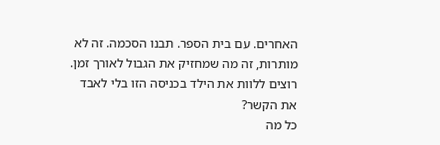האחרים. עם בית הספר. תבנו הסכמה. זה לא מותרות, זה מה שמחזיק את הגבול לאורך זמן.
רוצים ללוות את הילד בכניסה הזו בלי לאבד את הקשר?
כל מה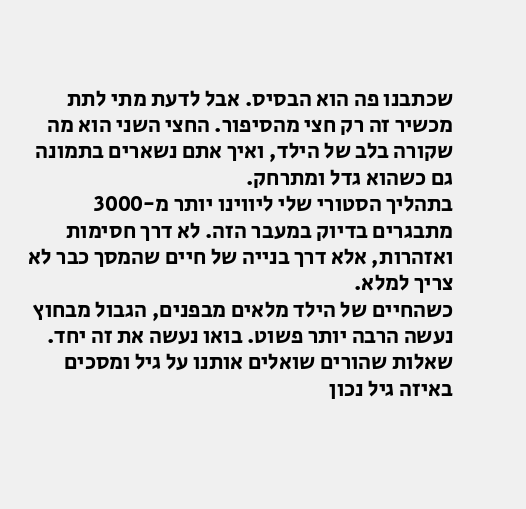שכתבנו פה הוא הבסיס. אבל לדעת מתי לתת מכשיר זה רק חצי מהסיפור. החצי השני הוא מה שקורה בלב של הילד, ואיך אתם נשארים בתמונה גם כשהוא גדל ומתרחק.
בתהליך הסטורי שלי ליווינו יותר מ-3000 מתבגרים בדיוק במעבר הזה. לא דרך חסימות ואזהרות, אלא דרך בנייה של חיים שהמסך כבר לא צריך למלא.
כשהחיים של הילד מלאים מבפנים, הגבול מבחוץ נעשה הרבה יותר פשוט. בואו נעשה את זה יחד.
שאלות שהורים שואלים אותנו על גיל ומסכים
באיזה גיל נכון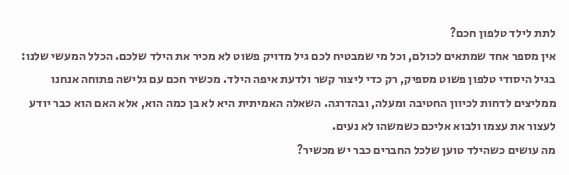לתת לילד טלפון חכם?
אין מספר אחד שמתאים לכולם, וכל מי שמבטיח לכם גיל מדויק פשוט לא מכיר את הילד שלכם. הכלל המעשי שלנו: בגיל היסודי טלפון פשוט מספיק, רק כדי ליצור קשר ולדעת איפה הילד. מכשיר חכם עם גלישה פתוחה אנחנו ממליצים לדחות לכיוון החטיבה ומעלה, ובהדרגה. השאלה האמיתית היא לא בן כמה הוא, אלא האם הוא כבר יודע לעצור את עצמו ולבוא אליכם כשמשהו לא נעים.
מה עושים כשהילד טוען שלכל החברים כבר יש מכשיר?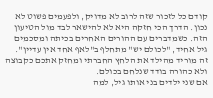קודם כל לזכור שזה לרוב לא מדויק, ולפעמים פשוט לא נכון. הדרך הכי חזקה היא לא להישאר לבד מול הטיעון הזה. כשמדברים עם ההורים האחרים בכיתה ומסכמים גיל אחיד, "לכולם יש" מתחלף ב"לאף אחד אין עדיין". זה מוריד מהילד את הלחץ החברתי ומחזק אתכם כקבוצה ולא כהורה בודד שנלחם בכולם.
אם שני ילדים בני אותו גיל, למה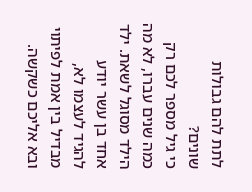לתת להם גבולות שונים?
כי גיל מספר לכם רק כמה שנים עברו, לא מה הילד מסוגל לשאת. ילד אחד בן עשר יודע להגיד לעצמו לא, מבדיל בין אמת לפיתוי ובא אליכם כשקשה.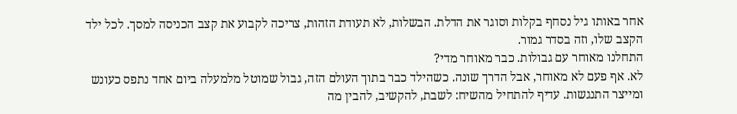אחר באותו גיל נסחף בקלות וסוגר את הדלת. הבשלות, לא תעודת הזהות, צריכה לקבוע את קצב הכניסה למסך. לכל ילד הקצב שלו, וזה בסדר גמור.
התחלנו מאוחר עם גבולות. כבר מאוחר מדי?
לא. אף פעם לא מאוחר, אבל הדרך שונה. כשהילד כבר בתוך העולם הזה, גבול שמוטל מלמעלה ביום אחד נתפס כעונש ומייצר התנגשות. עדיף להתחיל מהשיח: לשבת, להקשיב, להבין מה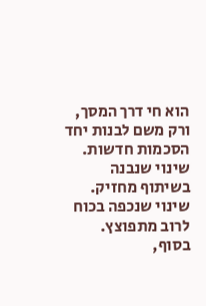הוא חי דרך המסך, ורק משם לבנות יחד הסכמות חדשות. שינוי שנבנה בשיתוף מחזיק. שינוי שנכפה בכוח לרוב מתפוצץ.
בסוף,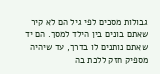גבולות מסכים לפי גיל הם לא קיר שאתם בונים בין הילד למסך. הם יד שאתם נותנים לו בדרך, עד שיהיה מספיק חזק ללכת בה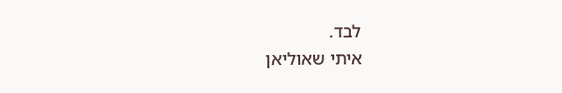לבד.
איתי שאוליאן